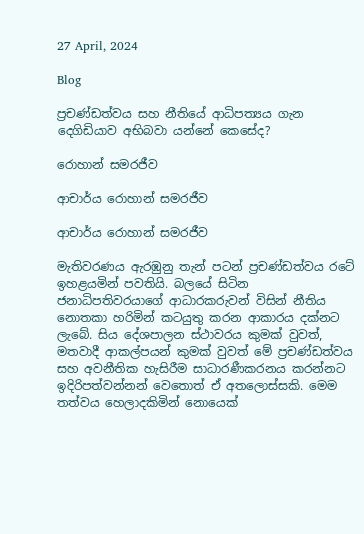27 April, 2024

Blog

ප්‍රචණ්ඩත්වය සහ නීතියේ ආධිපත්‍යය ගැන දෙගිඩියාව අභිබවා යන්නේ කෙසේද?

රොහාන් සමරජීව

ආචාර්ය රොහාන් සමරජීව

ආචාර්ය රොහාන් සමරජීව

මැතිවරණය ඇරඹුනු තැන් පටන් ප්‍රචණ්ඩත්වය රටේ ඉහළයමින් පවතියි. බලයේ සිටින ජනාධිපතිවරයාගේ ආධාරකරුවන් විසින් නීතිය නොතකා හරිමින් කටයුතු කරන ආකාරය දක්නට ලැබේ. සිය දේශපාලන ස්ථාවරය කුමක් වුවත්, මතවාදී ආකල්පයන් කුමක් වුවත් මේ ප්‍රචණ්ඩත්වය සහ අවනීතික හැසිරීම සාධාරණීකරනය කරන්නට ඉදිරිපත්වන්නන් වෙතොත් ඒ අතලොස්සකි. මෙම තත්වය හෙලාදකිමින් නොයෙක්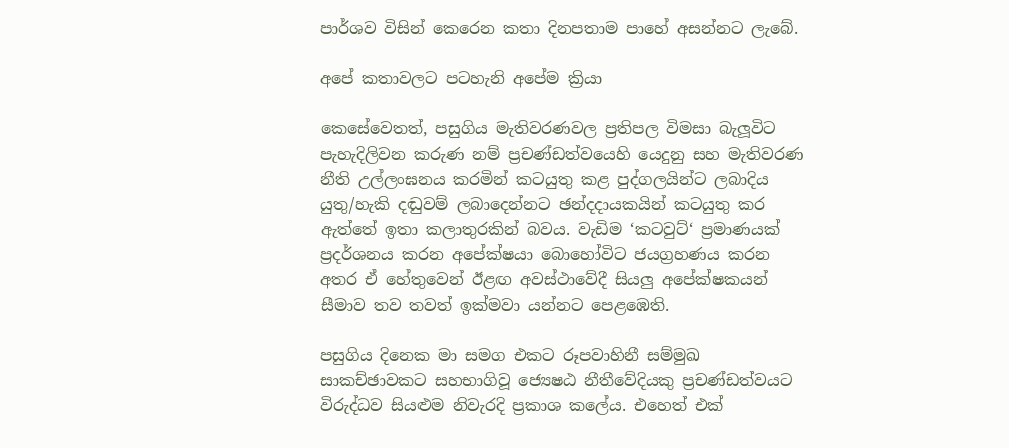පාර්ශව විසින් කෙරෙන කතා දිනපතාම පාහේ අසන්නට ලැබේ.

අපේ කතාවලට පටහැනි අපේම ක්‍රියා

කෙසේවෙතත්, පසුගිය මැතිවරණවල ප්‍රතිපල විමසා බැලූවිට පැහැදිලිවන කරුණ නම් ප්‍රචණ්ඩත්වයෙහි යෙදුනු සහ මැතිවරණ නීති උල්ලංඝනය කරමින් කටයුතු කළ පුද්ගලයින්ට ලබාදිය යුතු/හැකි දඬුවම් ලබාදෙන්නට ඡන්දදායකයින් කටයුතු කර ඇත්තේ ඉතා කලාතුරකින් බවය. වැඩිම ‘කටවුට්‘ ප්‍රමාණයක් ප්‍රදර්ශනය කරන අපේක්ෂයා බොහෝවිට ජයග්‍රහණය කරන අතර ඒ හේතුවෙන් ඊළඟ අවස්ථාවේදී සියලු අපේක්ෂකයන් සීමාව තව තවත් ඉක්මවා යන්නට පෙළඹෙති.

පසුගිය දිනෙක මා සමග එකට රූපවාහිනී සම්මුඛ සාකච්ඡාවකට සහභාගිවූ ජ්‍යෙෂඨ නීතීවේදියකු ප්‍රචණ්ඩත්වයට විරුද්ධව සියළුම නිවැරදි ප්‍රකාශ කලේය. එහෙත් එක්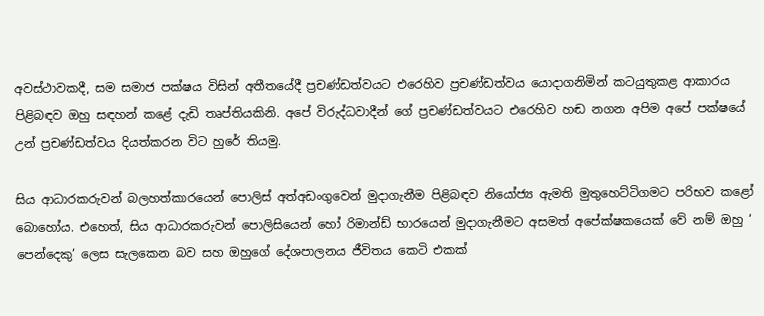අවස්ථාවකදී, සම සමාජ පක්ෂය විසින් අතීතයේදී ප්‍රචණ්ඩත්වයට එරෙහිව ප්‍රචණ්ඩත්වය යොදාගනිමින් කටයුතුකළ ආකාරය පිළිබඳව ඔහු සඳහන් කළේ දැඩි තෘප්තියකිනි. අපේ විරුද්ධවාදීන් ගේ ප්‍රචණ්ඩත්වයට එරෙහිව හඬ නගන අපිම අපේ පක්ෂයේ උන් ප්‍රචණ්ඩත්වය දියත්කරන විට හුරේ තියමු.

සිය ආධාරකරුවන් බලහත්කාරයෙන් පොලිස් අත්අඩංගුවෙන් මුදාගැනීම පිළිබඳව නියෝජ්‍ය ඇමති මුතුහෙට්ටිගමට පරිභව කළෝ බොහෝය. එහෙත්, සිය ආධාරකරුවන් පොලිසියෙන් හෝ රිමාන්ඩ් භාරයෙන් මුදාගැනීමට අසමත් අපේක්ෂකයෙක් වේ නම් ඔහු ‘ පෙන්දෙකු’ ලෙස සැලකෙන බව සහ ඔහුගේ දේශපාලනය ජීවිතය කෙටි එකක්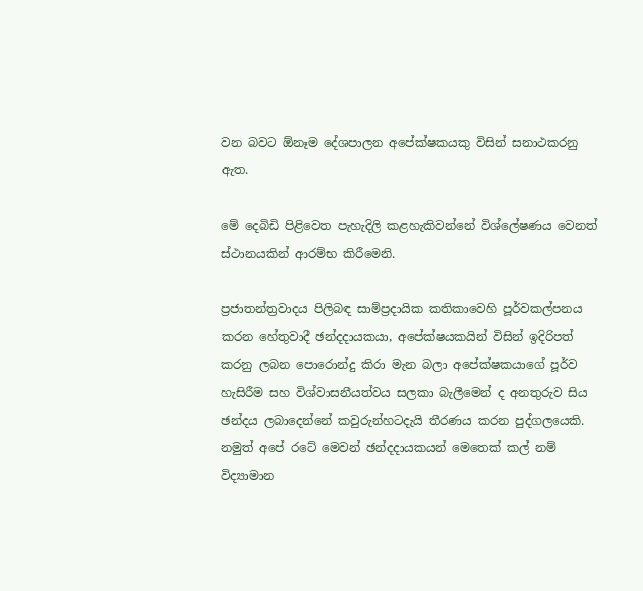වන බවට ඕනෑම දේශපාලන අපේක්ෂකයකු විසින් සනාථකරනු ඇත.

මේ දෙබිඩි පිළිවෙත පැහැදිලි කළහැකිවන්නේ විශ්ලේෂණය වෙනත් ස්ථානයකින් ආරම්භ කිරීමෙනි.

ප්‍රජාතන්ත්‍රවාදය පිලිබඳ සාම්ප්‍රදායික කතිකාවෙහි පූර්වකල්පනය කරන හේතුවාදී ඡන්දදායකයා, අපේක්ෂයකයින් විසින් ඉදිරිපත් කරනු ලබන පොරොන්දු කිරා මැන බලා අපේක්ෂකයාගේ පූර්ව හැසිරීම සහ විශ්වාසනීයත්වය සලකා බැලීමෙන් ද අනතුරුව සිය ඡන්දය ලබාදෙන්නේ කවුරුන්හටදැයි තීරණය කරන පුද්ගලයෙකි. නමුත් අපේ රටේ මෙවන් ඡන්දදායකයන් මෙතෙක් කල් නම් විද්‍යාමාන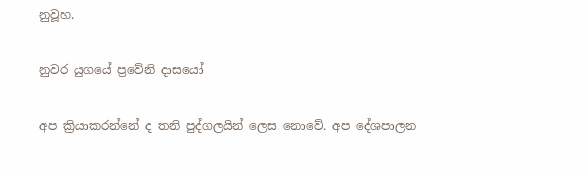නුවූහ.

නුවර යුගයේ ප්‍රවේනි දාසයෝ

අප ක්‍රියාකරන්නේ ද තනි පුද්ගලයින් ලෙස නොවේ. අප දේශපාලන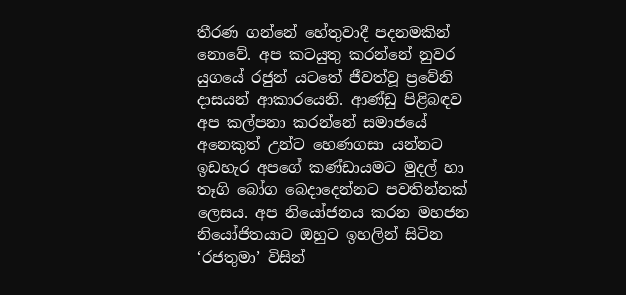තීරණ ගන්නේ හේතුවාදී පදනමකින් නොවේ. අප කටයුතු කරන්නේ නුවර යුගයේ රජුන් යටතේ ජීවත්වූ ප්‍රවේනි දාසයන් ආකාරයෙනි. ආණ්ඩු පිළිබඳව අප කල්පනා කරන්නේ සමාජයේ අනෙකුත් උන්ට හෙණගසා යන්නට ඉඩහැර අපගේ කණ්ඩායමට මුදල් හා තෑගි බෝග බෙදාදෙන්නට පවතින්නක් ලෙසය. අප නියෝජනය කරන මහජන නියෝජිතයාට ඔහුට ඉහලින් සිටින ‘රජතුමා’ විසින්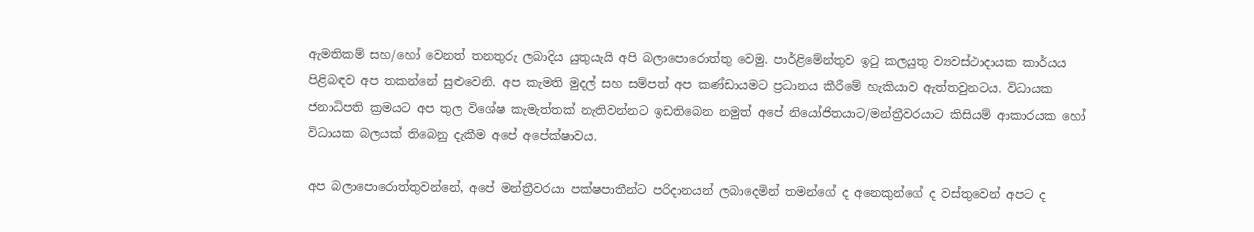ඇමතිකම් සහ/හෝ වෙනත් තනතුරු ලබාදිය යුතුයැයි අපි බලාපොරොත්තු වෙමු. පාර්ළිමේන්තුව ඉටු කලයුතු ව්‍යවස්ථාදායක කාර්යය පිළිබඳව අප තකන්නේ සුළුවෙනි. අප කැමති මුදල් සහ සම්පත් අප කණ්ඩායමට ප්‍රධානය කීරීමේ හැකියාව ඇත්තවුනටය. විධායක ජනාධිපති ක්‍රමයට අප තුල විශේෂ කැමැත්තක් නැතිවන්නට ඉඩතිබෙන නමුත් අපේ නියෝජිතයාට/මන්ත්‍රීවරයාට කිසියම් ආකාරයක හෝ විධායක බලයක් තිබෙනු දැකීම අපේ අපේක්ෂාවය.

අප බලාපොරොත්තුවන්නේ, අපේ මන්ත්‍රීවරයා පක්ෂපාතීන්ට පරිදානයන් ලබාදෙමින් තමන්ගේ ද අනෙකුන්ගේ ද වස්තුවෙන් අපට ද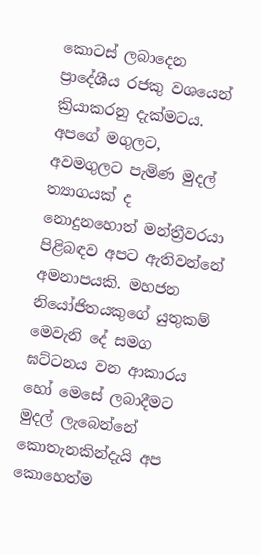කොටස් ලබාදෙන ප්‍රාදේශීය රජකු වශයෙන් ක්‍රියාකරනු දැක්මටය.   අපගේ මගුලට, අවමගුලට පැමිණ මුදල් ත්‍යාගයක් ද නොදුනහොත් මන්ත්‍රීවරයා පිළිබඳව අපට ඇතිවන්නේ අමනාපයකි. මහජන නියෝජිතයකුගේ යුතුකම් මෙවැනි දේ සමග ඝට්ටනය වන ආකාරය හෝ මෙසේ ලබාදීමට මුදල් ලැබෙන්නේ කොතැනකින්දැයි අප කොහෙත්ම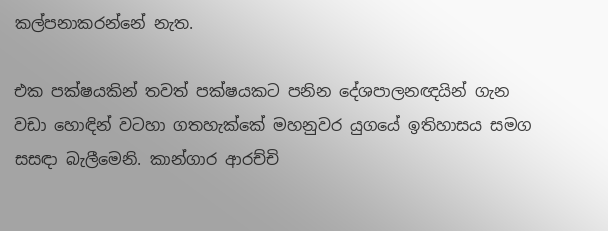කල්පනාකරන්නේ නැත.

එක පක්ෂයකින් තවත් පක්ෂයකට පනින දේශපාලනඥයින් ගැන වඩා හොඳින් වටහා ගතහැක්කේ මහනුවර යුගයේ ඉතිහාසය සමග සසඳා බැලීමෙනි. කාන්ගාර ආරච්චි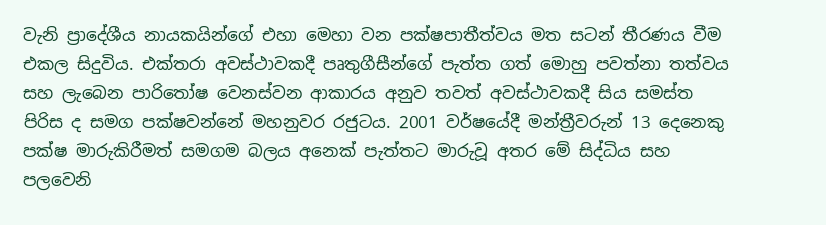වැනි ප්‍රාදේශීය නායකයින්ගේ එහා මෙහා වන පක්ෂපාතීත්වය මත සටන් තීරණය වීම එකල සිදුවිය. එක්තරා අවස්ථාවකදී පෘතුගීසීන්ගේ පැත්ත ගත් මොහු පවත්නා තත්වය සහ ලැබෙන පාරිතෝෂ වෙනස්වන ආකාරය අනුව තවත් අවස්ථාවකදී සිය සමස්ත පිරිස ද සමග පක්ෂවන්නේ මහනුවර රජුටය. 2001 වර්ෂයේදී මන්ත්‍රීවරුන් 13 දෙනෙකු පක්ෂ මාරුකිරීමත් සමගම බලය අනෙක් පැත්තට මාරුවූ අතර මේ සිද්ධිය සහ පලවෙනි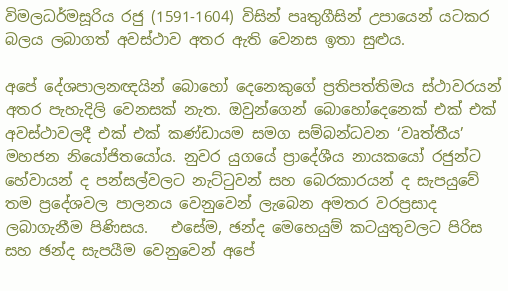විමලධර්මසූරිය රජු (1591-1604) විසින් පෘතුගීසින් උපායෙන් යටකර බලය ලබාගත් අවස්ථාව අතර ඇති වෙනස ඉතා සුළුය.

අපේ දේශපාලනඥයින් බොහෝ දෙනෙකුගේ ප්‍රතිපත්තිමය ස්ථාවරයන් අතර පැහැදිලි වෙනසක් නැත. ඔවුන්ගෙන් බොහෝදෙනෙක් එක් එක් අවස්ථාවලදී එක් එක් කණ්ඩායම සමග සම්බන්ධවන ‘වෘත්තීය’ මහජන නියෝජිතයෝය. නුවර යුගයේ ප්‍රාදේශීය නායකයෝ රජුන්ට හේවායන් ද පන්සල්වලට නැට්ටුවන් සහ බෙරකාරයන් ද සැපයුවේ තම ප්‍රදේශවල පාලනය වෙනුවෙන් ලැබෙන අමතර වරප්‍රසාද ලබාගැනීම පිණිසය.   එසේම, ඡන්ද මෙහෙයුම් කටයුතුවලට පිරිස සහ ඡන්ද සැපයීම වෙනුවෙන් අපේ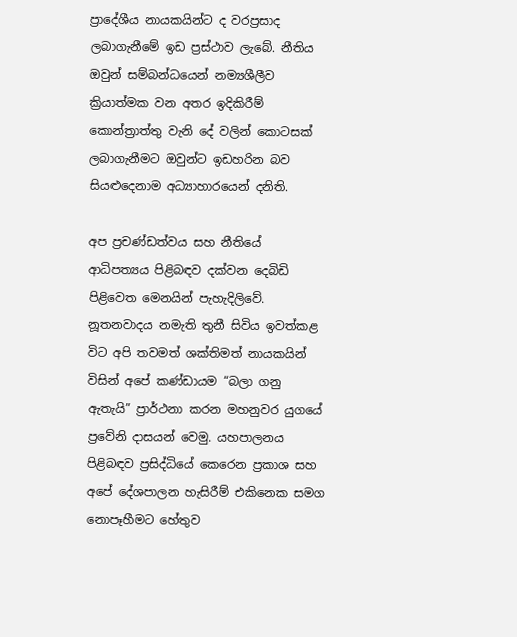ප්‍රාදේශීය නායකයින්ට ද වරප්‍රසාද ලබාගැනීමේ ඉඩ ප්‍රස්ථාව ලැබේ. නීතිය ඔවුන් සම්බන්ධයෙන් නම්‍යශීලීව ක්‍රියාත්මක වන අතර ඉදිකිරීම් කොන්ත්‍රාත්තු වැනි දේ වලින් කොටසක් ලබාගැනීමට ඔවුන්ට ඉඩහරින බව සියළුදෙනාම අධ්‍යාහාරයෙන් දනිති.

අප ප්‍රචණ්ඩත්වය සහ නීතියේ ආධිපත්‍යය පිළිබඳව දක්වන දෙබිඩි පිළිවෙත මෙනයින් පැහැදිලිවේ. නූතනවාදය නමැති තුනී සිවිය ඉවත්කළ විට අපි තවමත් ශක්තිමත් නායකයින් විසින් අපේ කණ්ඩායම “බලා ගනු ඇතැයි” ප්‍රාර්ථනා කරන මහනුවර යුගයේ ප්‍රවේනි දාසයන් වෙමු. යහපාලනය පිළිබඳව ප්‍රසිද්ධියේ කෙරෙන ප්‍රකාශ සහ අපේ දේශපාලන හැසිරීම් එකිනෙක සමග නොපෑහීමට හේතුව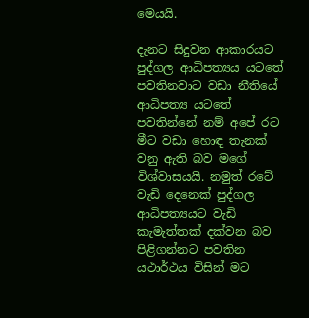මෙයයි.

දැනට සිදුවන ආකාරයට පුද්ගල ආධිපත්‍යය යටතේ පවතිනවාට වඩා නීතියේ ආධිපත්‍ය යටතේ පවතින්නේ නම් අපේ රට මීට වඩා හොඳ තැනක් වනු ඇති බව මගේ විශ්වාසයයි. නමුත් රටේ වැඩි දෙනෙක් පුද්ගල ආධිපත්‍යයට වැඩි කැමැත්තක් දක්වන බව පිළිගන්නට පවතින යථාර්ථය විසින් මට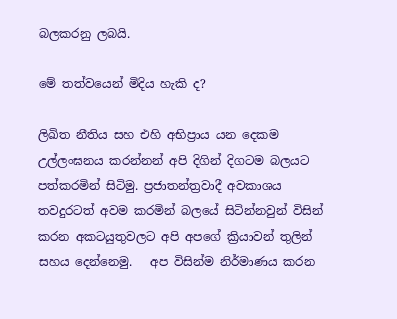බලකරනු ලබයි.

මේ තත්වයෙන් මිදිය හැකි ද?

ලිඛිත නීතිය සහ එහි අභිප්‍රාය යන දෙකම උල්ලංඝනය කරන්නන් අපි දිගින් දිගටම බලයට පත්කරමින් සිටිමු. ප්‍රජාතන්ත්‍රවාදී අවකාශය තවදුරටත් අවම කරමින් බලයේ සිටින්නවුන් විසින් කරන අකටයුතුවලට අපි අපගේ ක්‍රියාවන් තුලින් සහය දෙන්නෙමු.   අප විසින්ම නිර්මාණය කරන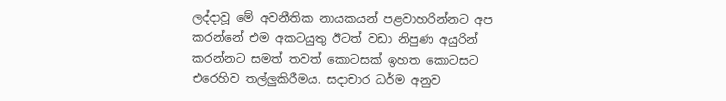ලද්දාවූ මේ අවනීතික නායකයන් පළවාහරින්නට අප කරන්නේ එම අකටයුතු ඊටත් වඩා නිපුණ අයුරින් කරන්නට සමත් තවත් කොටසක් ඉහත කොටසට එරෙහිව තල්ලුකිරීමය. සදාචාර ධර්ම අනුව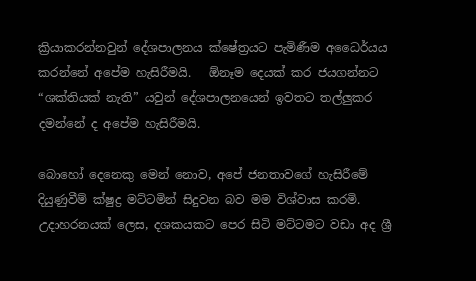ක්‍රියාකරන්නවුන් දේශපාලනය ක්ෂේත්‍රයට පැමිණීම අධෛර්යය කරන්නේ අපේම හැසිරීමයි.   ඕනෑම දෙයක් කර ජයගන්නට “ශක්තියක් නැති” යවුන් දේශපාලනයෙන් ඉවතට තල්ලුකර දමන්නේ ද අපේම හැසිරීමයි.

බොහෝ දෙනෙකු මෙන් නොව, අපේ ජනතාවගේ හැසිරීමේ දියුණුවීම් ක්ෂුද්‍ර මට්ටමින් සිදුවන බව මම විශ්වාස කරමි. උදාහරනයක් ලෙස, දශකයකට පෙර සිටි මට්ටමට වඩා අද ශ්‍රී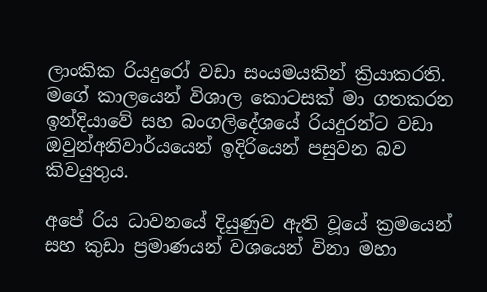ලාංකික රියදුරෝ වඩා සංයමයකින් ක්‍රියාකරති. මගේ කාලයෙන් විශාල කොටසක් මා ගතකරන ඉන්දියාවේ සහ බංගලිදේශයේ රියදුරන්ට වඩා ඔවුන්අනිවාර්යයෙන් ඉදිරියෙන් පසුවන බව කිවයුතුය.

අපේ රිය ධාවනයේ දියුණුව ඇති වූයේ ක්‍රමයෙන් සහ කුඩා ප්‍රමාණයන් වශයෙන් විනා මහා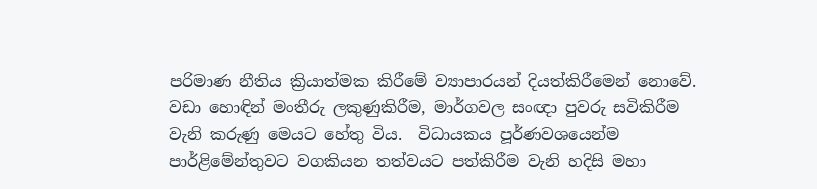පරිමාණ නීතිය ක්‍රියාත්මක කිරීමේ ව්‍යාපාරයන් දියත්කිරීමෙන් නොවේ. වඩා හොඳින් මංතීරු ලකුණුකිරීම, මාර්ගවල සංඥා පුවරු සවිකිරීම වැනි කරුණු මෙයට හේතු විය.  විධායකය පූර්ණවශයෙන්ම පාර්ළිමේන්තුවට වගකියන තත්වයට පත්කිරීම වැනි හදිසි මහා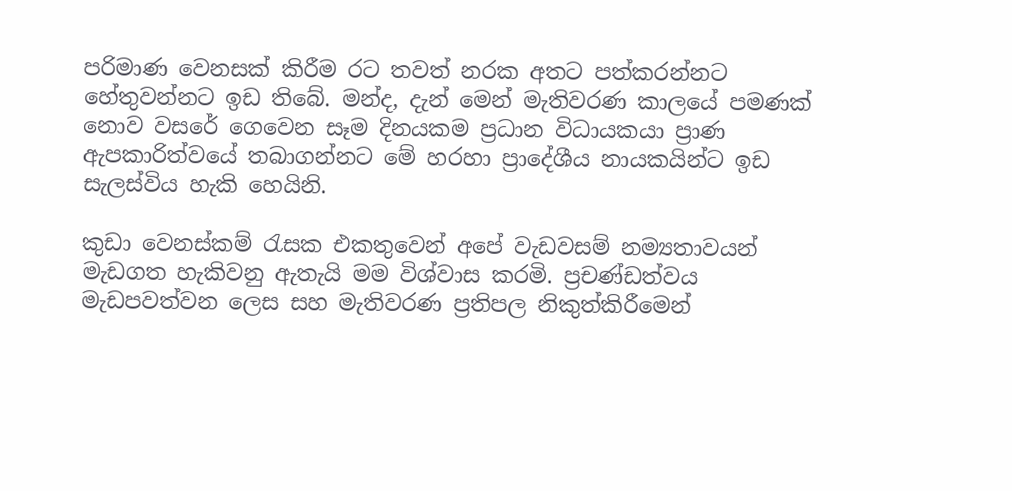පරිමාණ වෙනසක් කිරීම රට තවත් නරක අතට පත්කරන්නට හේතුවන්නට ඉඩ තිබේ. මන්ද, දැන් මෙන් මැතිවරණ කාලයේ පමණක් නොව වසරේ ගෙවෙන සෑම දිනයකම ප්‍රධාන විධායකයා ප්‍රාණ ඇපකාරිත්වයේ තබාගන්නට මේ හරහා ප්‍රාදේශීය නායකයින්ට ඉඩ සැලස්විය හැකි හෙයිනි.

කුඩා වෙනස්කම් රැසක එකතුවෙන් අපේ වැඩවසම් නම්‍යතාවයන් මැඩගත හැකිවනු ඇතැයි මම විශ්වාස කරමි. ප්‍රචණ්ඩත්වය මැඩපවත්වන ලෙස සහ මැතිවරණ ප්‍රතිපල නිකුත්කිරීමෙන්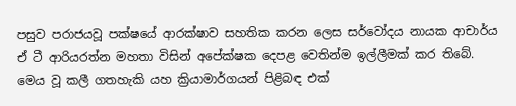පසුව පරාජයවූ පක්ෂයේ ආරක්ෂාව සහතික කරන ලෙස සර්වෝදය නායක ආචාර්ය ඒ ටී ආරියරත්න මහතා විසින් අපේක්ෂක දෙපළ වෙතින්ම ඉල්ලීමක් කර තිබේ. මෙය වූ කලී ගතහැකි යහ ක්‍රියාමාර්ගයන් පිළිබඳ එක්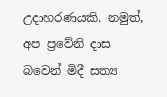උදාහරණයකි. නමුත්, අප ප්‍රවේනි දාස බවෙන් මිදී සත්‍ය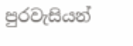පුරවැසියන්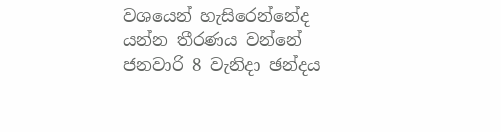වශයෙන් හැසිරෙන්නේද යන්න තීරණය වන්නේ ජනවාරි 8 වැනිදා ඡන්දය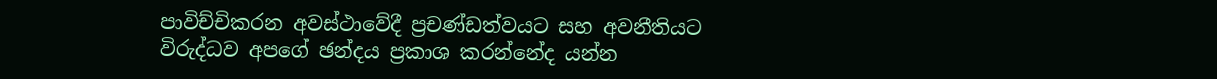පාවිච්චිකරන අවස්ථාවේදී ප්‍රචණ්ඩත්වයට සහ අවනීතියට විරුද්ධව අපගේ ඡන්දය ප්‍රකාශ කරන්නේද යන්න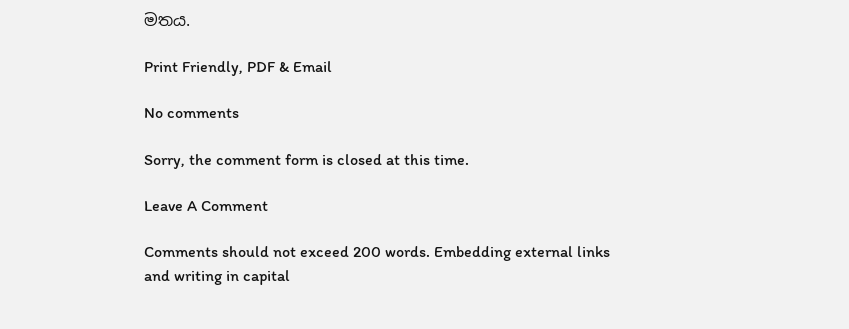මතය.

Print Friendly, PDF & Email

No comments

Sorry, the comment form is closed at this time.

Leave A Comment

Comments should not exceed 200 words. Embedding external links and writing in capital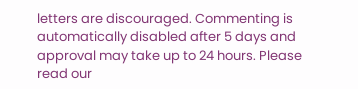letters are discouraged. Commenting is automatically disabled after 5 days and approval may take up to 24 hours. Please read our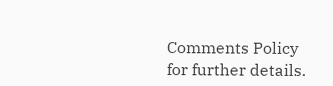Comments Policy for further details.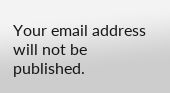Your email address will not be published.